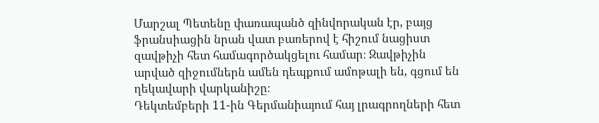Մարշալ Պետենը փառապանծ զինվորական էր, բայց ֆրանսիացին նրան վատ բառերով է հիշում նացիստ զավթիչի հետ համագործակցելու համար։ Զավթիչին արված զիջումներն ամեն դեպքում ամոթալի են, գցում են ղեկավարի վարկանիշը։
Դեկտեմբերի 11-ին Գերմանիայում հայ լրագրողների հետ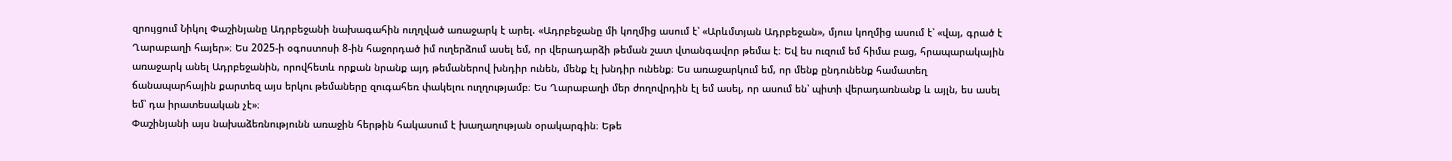զրույցում Նիկոլ Փաշինյանը Ադրբեջանի նախագահին ուղղված առաջարկ է արել. «Ադրբեջանը մի կողմից ասում է՝ «Արևմտյան Ադրբեջան», մյուս կողմից ասում է՝ «վայ, գրած է Ղարաբաղի հայեր»։ Ես 2025-ի օգոստոսի 8-ին հաջորդած իմ ուղերձում ասել եմ, որ վերադարձի թեման շատ վտանգավոր թեմա է։ Եվ ես ուզում եմ հիմա բաց, հրապարակային առաջարկ անել Ադրբեջանին, որովհետև որքան նրանք այդ թեմաներով խնդիր ունեն, մենք էլ խնդիր ունենք։ Ես առաջարկում եմ, որ մենք ընդունենք համատեղ ճանապարհային քարտեզ այս երկու թեմաները զուգահեռ փակելու ուղղությամբ։ Ես Ղարաբաղի մեր ժողովրդին էլ եմ ասել, որ ասում են՝ պիտի վերադառնանք և այլն, ես ասել եմ՝ դա իրատեսական չէ»։
Փաշինյանի այս նախաձեռնությունն առաջին հերթին հակասում է խաղաղության օրակարգին։ Եթե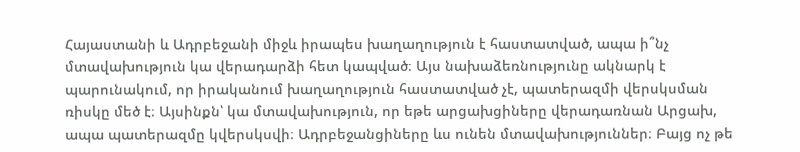Հայաստանի և Ադրբեջանի միջև իրապես խաղաղություն է հաստատված, ապա ի՞նչ մտավախություն կա վերադարձի հետ կապված։ Այս նախաձեռնությունը ակնարկ է պարունակում, որ իրականում խաղաղություն հաստատված չէ, պատերազմի վերսկսման ռիսկը մեծ է։ Այսինքն՝ կա մտավախություն, որ եթե արցախցիները վերադառնան Արցախ, ապա պատերազմը կվերսկսվի։ Ադրբեջանցիները ևս ունեն մտավախություններ։ Բայց ոչ թե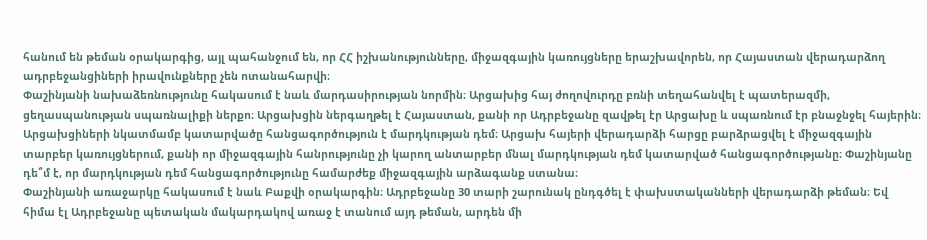հանում են թեման օրակարգից, այլ պահանջում են, որ ՀՀ իշխանությունները, միջազգային կառույցները երաշխավորեն, որ Հայաստան վերադարձող ադրբեջանցիների իրավունքները չեն ոտանահարվի։
Փաշինյանի նախաձեռնությունը հակասում է նաև մարդասիրության նորմին։ Արցախից հայ ժողովուրդը բռնի տեղահանվել է պատերազմի, ցեղասպանության սպառնալիքի ներքո։ Արցախցին ներգաղթել է Հայաստան, քանի որ Ադրբեջանը զավթել էր Արցախը և սպառնում էր բնաջնջել հայերին։ Արցախցիների նկատմամբ կատարվածը հանցագործություն է մարդկության դեմ։ Արցախ հայերի վերադարձի հարցը բարձրացվել է միջազգային տարբեր կառույցներում, քանի որ միջազգային հանրությունը չի կարող անտարբեր մնալ մարդկության դեմ կատարված հանցագործությանը։ Փաշինյանը դե՞մ է, որ մարդկության դեմ հանցագործությունը համարժեք միջազգային արձագանք ստանա։
Փաշինյանի առաջարկը հակասում է նաև Բաքվի օրակարգին։ Ադրբեջանը 30 տարի շարունակ ընդգծել է փախստականների վերադարձի թեման։ Եվ հիմա էլ Ադրբեջանը պետական մակարդակով առաջ է տանում այդ թեման, արդեն մի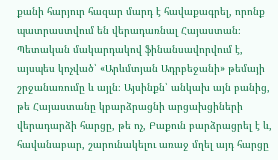քանի հարյուր հազար մարդ է հավաքագրել, որոնք պատրաստվում են վերադառնալ Հայաստան։ Պետական մակարդակով ֆինանսավորվում է, այսպես կոչված՝ «Արևմտյան Ադրբեջանի» թեմայի շրջանառումը և այլն։ Այսինքն՝ անկախ այն բանից, թե Հայաստանը կբարձրացնի արցախցիների վերադարձի հարցը, թե ոչ, Բաքուն բարձրացրել է և, հավանաբար, շարունակելու առաջ մղել այդ հարցը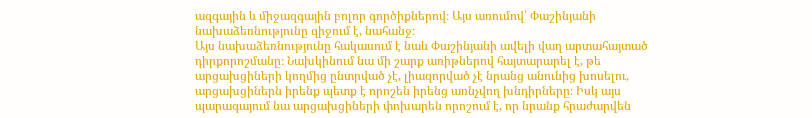ազգային և միջազգային բոլոր գործիքներով։ Այս առումով՝ Փաշինյանի նախաձեռնությունը զիջում է, նահանջ։
Այս նախաձեռնությունը հակասում է նաև Փաշինյանի ավելի վաղ արտահայտած դիրքորոշմանը։ Նախկինում նա մի շարք առիթներով հայտարարել է, թե արցախցիների կողմից ընտրված չէ, լիազորված չէ նրանց անունից խոսելու, արցախցիներն իրենք պետք է որոշեն իրենց առնչվող խնդիրները։ Իսկ այս պարագայում նա արցախցիների փոխարեն որոշում է, որ նրանք հրաժարվեն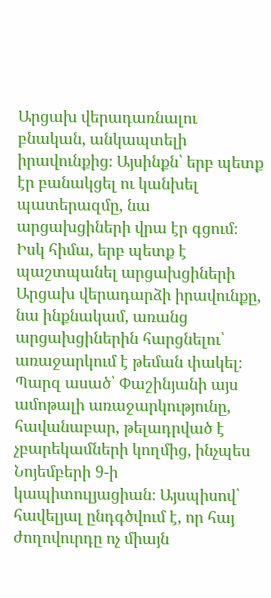Արցախ վերադառնալու բնական, անկապտելի իրավունքից։ Այսինքն՝ երբ պետք էր բանակցել ու կանխել պատերազմը, նա արցախցիների վրա էր գցում։ Իսկ հիմա, երբ պետք է պաշտպանել արցախցիների Արցախ վերադարձի իրավունքը, նա ինքնակամ, առանց արցախցիներին հարցնելու՝ առաջարկում է թեման փակել։
Պարզ ասած՝ Փաշինյանի այս ամոթալի առաջարկությունը, հավանաբար, թելադրված է չբարեկամների կողմից, ինչպես Նոյեմբերի 9-ի կապիտուլյացիան։ Այսպիսով՝ հավելյալ ընդգծվում է, որ հայ ժողովուրդը ոչ միայն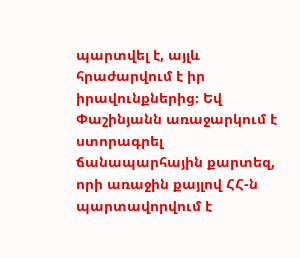պարտվել է, այլև հրաժարվում է իր իրավունքներից։ Եվ Փաշինյանն առաջարկում է ստորագրել ճանապարհային քարտեզ, որի առաջին քայլով ՀՀ-ն պարտավորվում է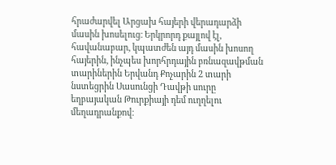հրաժարվել Արցախ հայերի վերադարձի մասին խոսելուց։ Երկրորդ քայլով էլ, հավանաբար, կպատժեն այդ մասին խոսող հայերին, ինչպես խորհրդային բռնազավթման տարիներին Երվանդ Քոչարին 2 տարի նստեցրին Սասունցի Դավթի սուրը եղբայական Թուրքիայի դեմ ուղղելու մեղադրանքով։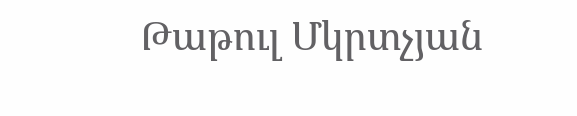Թաթուլ Մկրտչյան